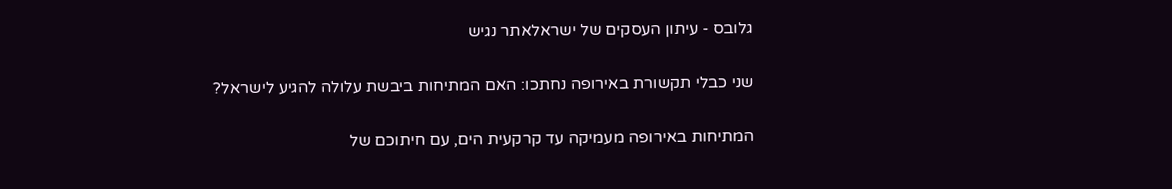גלובס - עיתון העסקים של ישראלאתר נגיש

שני כבלי תקשורת באירופה נחתכו: האם המתיחות ביבשת עלולה להגיע לישראל?

המתיחות באירופה מעמיקה עד קרקעית הים, עם חיתוכם של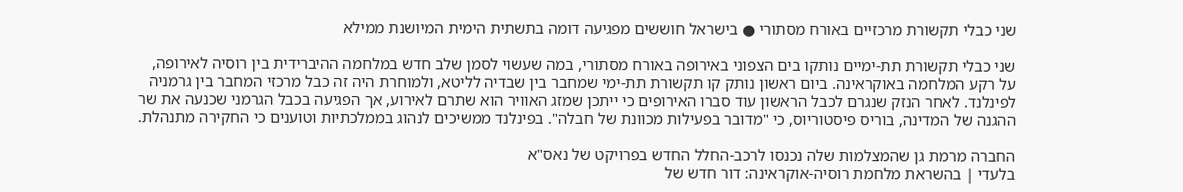שני כבלי תקשורת מרכזיים באורח מסתורי ● בישראל חוששים מפגיעה דומה בתשתית הימית המיושנת ממילא

שני כבלי תקשורת תת-ימיים נותקו בים הצפוני באירופה באורח מסתורי, במה שעשוי לסמן שלב חדש במלחמה ההיברידית בין רוסיה לאירופה, על רקע המלחמה באוקראינה. ביום ראשון נותק קו תקשורת תת-ימי שמחבר בין שבדיה לליטא, ולמוחרת היה זה כבל מרכזי המחבר בין גרמניה לפינלנד. לאחר הנזק שנגרם לכבל הראשון עוד סברו האירופים כי ייתכן שמזג האוויר הוא שתרם לאירוע, אך הפגיעה בכבל הגרמני שכנעה את שר ההגנה של המדינה, בוריס פיסטוריוס, כי "מדובר בפעילות מכוונת של חבלה". בפינלנד ממשיכים לנהוג בממלכתיות וטוענים כי החקירה מתנהלת.

החברה מרמת גן שהמצלמות שלה נכנסו לרכב-החלל החדש בפרויקט של נאס"א
בלעדי | בהשראת מלחמת רוסיה-אוקראינה: דור חדש של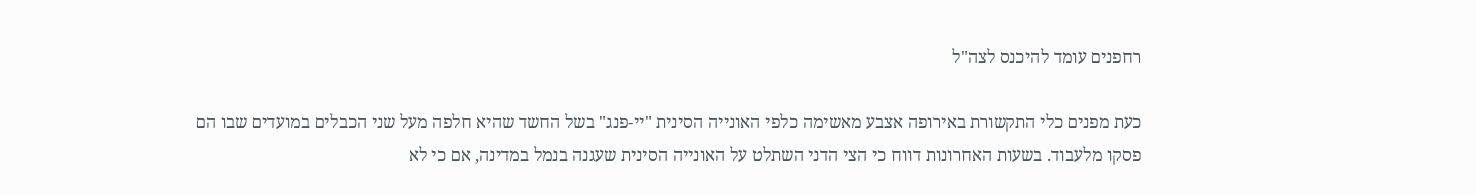רחפנים עומד להיכנס לצה"ל

כעת מפנים כלי התקשורת באירופה אצבע מאשימה כלפי האונייה הסינית "יי-פנג" בשל החשד שהיא חלפה מעל שני הכבלים במועדים שבו הם פסקו מלעבוד. בשעות האחרונות דווח כי הצי הדני השתלט על האונייה הסינית שעגנה בנמל במדינה, אם כי לא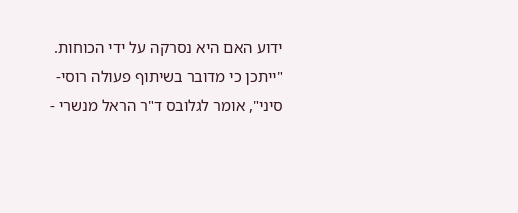ידוע האם היא נסרקה על ידי הכוחות. "ייתכן כי מדובר בשיתוף פעולה רוסי-סיני", אומר לגלובס ד"ר הראל מנשרי -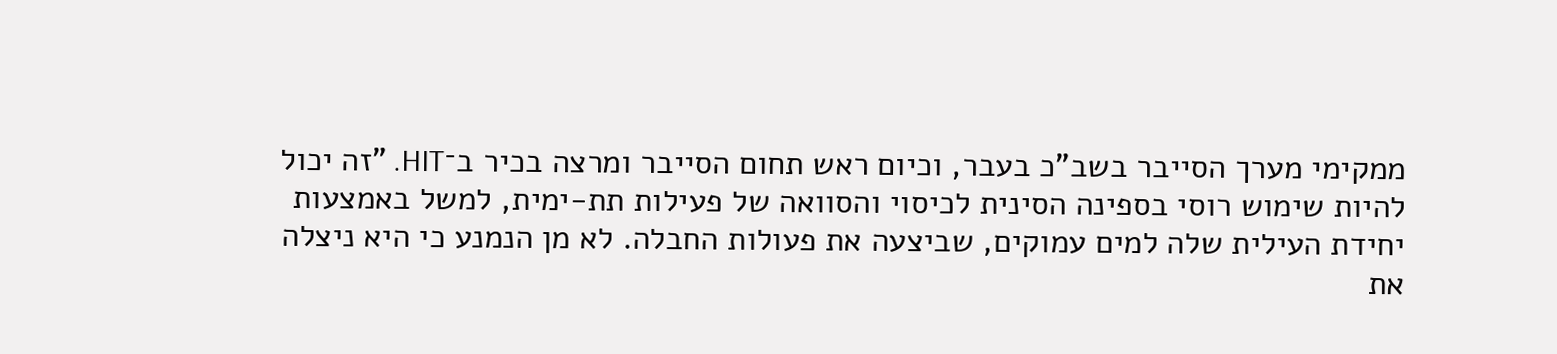ממקימי מערך הסייבר בשב"כ בעבר, וכיום ראש תחום הסייבר ומרצה בכיר ב־HIT. "זה יכול להיות שימוש רוסי בספינה הסינית לכיסוי והסוואה של פעילות תת-ימית, למשל באמצעות יחידת העילית שלה למים עמוקים, שביצעה את פעולות החבלה. לא מן הנמנע כי היא ניצלה את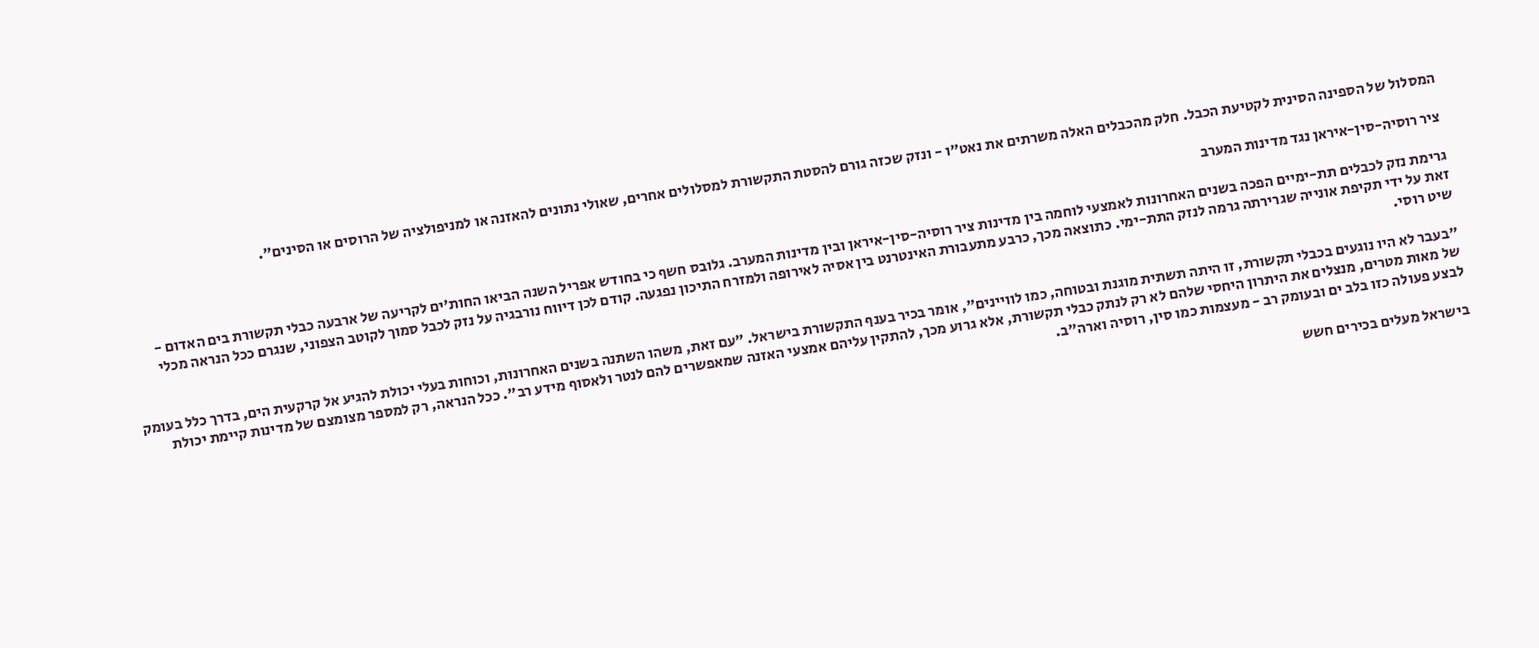המסלול של הספינה הסינית לקטיעת הכבל. חלק מהכבלים האלה משרתים את נאט"ו - ונזק שכזה גורם להסטת התקשורת למסלולים אחרים, שאולי נתונים להאזנה או למניפולציה של הרוסים או הסינים".

ציר רוסיה-סין-איראן נגד מדינות המערב

גרימת נזק לכבלים תת-ימיים הפכה בשנים האחרונות לאמצעי לוחמה בין מדינות ציר רוסיה-סין-איראן ובין מדינות המערב. גלובס חשף כי בחודש אפריל השנה הביאו החות'ים לקריעה של ארבעה כבלי תקשורת בים האדום - זאת על ידי תקיפת אונייה שגרירתה גרמה לנזק התת-ימי. כתוצאה מכך, כרבע מתעבורת האינטרנט בין אסיה לאירופה ולמזרח התיכון נפגעה. קודם לכן דיווח נורבגיה על נזק לכבל סמוך לקוטב הצפוני, שנגרם ככל הנראה מכלי שיט רוסי.

"בעבר לא היו נוגעים בכבלי תקשורת, זו היתה תשתית מוגנת ובטוחה, כמו לוויינים", אומר בכיר בענף התקשורת בישראל. "עם זאת, משהו השתנה בשנים האחרונות, וכוחות בעלי יכולת להגיע אל קרקעית הים, בדרך כלל בעומק של מאות מטרים, מנצלים את היתרון היחסי שלהם לא רק לנתק כבלי תקשורת, אלא גרוע מכך, להתקין עליהם אמצעי האזנה שמאפשרים להם לנטר ולאסוף מידע רב". ככל הנראה, רק למספר מצומצם של מדינות קיימת יכולת לבצע פעולה כזו בלב ים ובעומק רב - מעצמות כמו סין, רוסיה וארה"ב.

בישראל מעלים בכירים חשש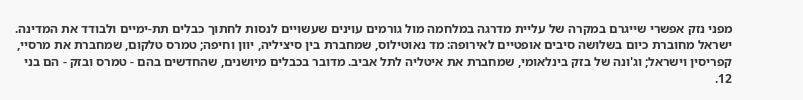מפני נזק אפשרי שייגרם במקרה של עליית מדרגה במלחמה מול גורמים עוינים שעשויים לנסות לחתוך כבלים תת-ימיים ולבודד את המדינה. ישראל מחוברת כיום בשלושה סיבים אופטיים לאירופה: מד נאוטילוס, שמחברת בין סיציליה, יוון וחיפה; טמרס טלקום, שמחברת את מרסיי, קפריסין וישראל; וג'ונה של בזק בינלאומי, שמחברת את איטליה לתל אביב. מדובר בכבלים מיושנים, שהחדשים בהם - טמרס ובזק - הם בני 12.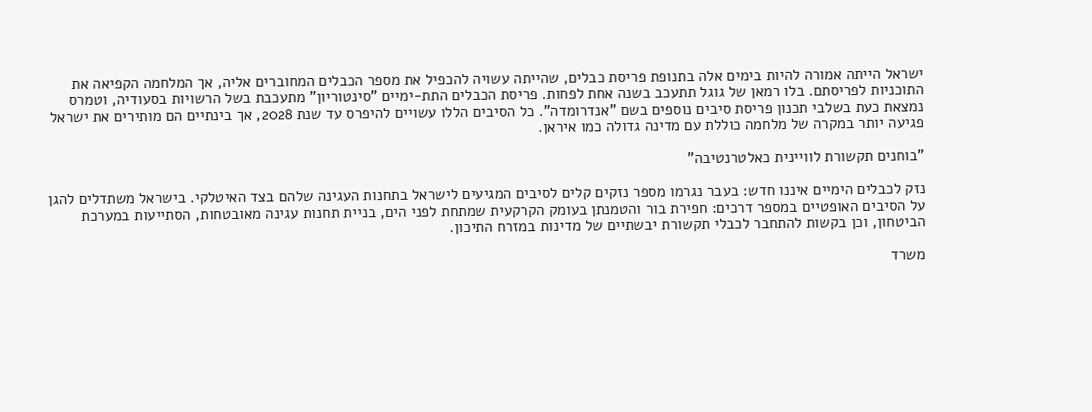ישראל הייתה אמורה להיות בימים אלה בתנופת פריסת כבלים, שהייתה עשויה להכפיל את מספר הכבלים המחוברים אליה, אך המלחמה הקפיאה את התוכניות לפריסתם. בלו רמאן של גוגל תתעכב בשנה אחת לפחות. פריסת הכבלים התת-ימיים "סינטוריון" מתעכבת בשל הרשויות בסעודיה, וטמרס נמצאת כעת בשלבי תכנון פריסת סיבים נוספים בשם "אנדרומדה". כל הסיבים הללו עשויים להיפרס עד שנת 2028, אך בינתיים הם מותירים את ישראל פגיעה יותר במקרה של מלחמה כוללת עם מדינה גדולה כמו איראן.

"בוחנים תקשורת לוויינית כאלטרנטיבה"

נזק לכבלים הימיים איננו חדש: בעבר נגרמו מספר נזקים קלים לסיבים המגיעים לישראל בתחנות העגינה שלהם בצד האיטלקי. בישראל משתדלים להגן על הסיבים האופטיים במספר דרכים: חפירת בור והטמנתן בעומק הקרקעית שמתחת לפני הים, בניית תחנות עגינה מאובטחות, הסתייעות במערכת הביטחון, וכן בקשות להתחבר לכבלי תקשורת יבשתיים של מדינות במזרח התיכון.

משרד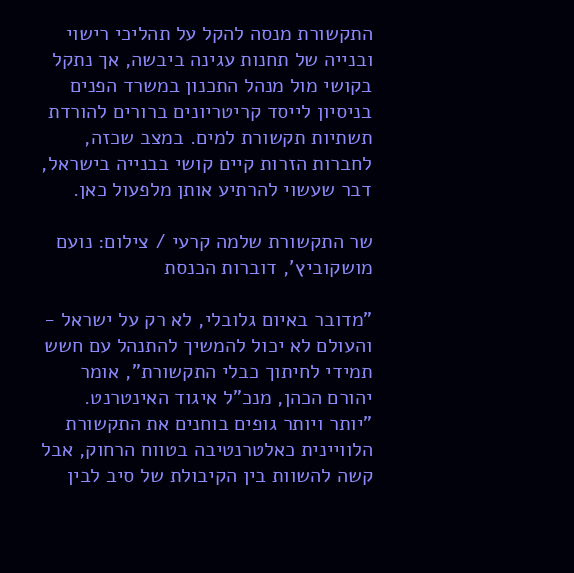התקשורת מנסה להקל על תהליכי רישוי ובנייה של תחנות עגינה ביבשה, אך נתקל בקושי מול מנהל התכנון במשרד הפנים בניסיון לייסד קריטריונים ברורים להורדת תשתיות תקשורת למים. במצב שכזה, לחברות הזרות קיים קושי בבנייה בישראל, דבר שעשוי להרתיע אותן מלפעול כאן.

שר התקשורת שלמה קרעי / צילום: נועם מושקוביץ', דוברות הכנסת

"מדובר באיום גלובלי, לא רק על ישראל - והעולם לא יכול להמשיך להתנהל עם חשש תמידי לחיתוך כבלי התקשורת", אומר יהורם הכהן, מנכ"ל איגוד האינטרנט. "יותר ויותר גופים בוחנים את התקשורת הלוויינית כאלטרנטיבה בטווח הרחוק, אבל קשה להשוות בין הקיבולת של סיב לבין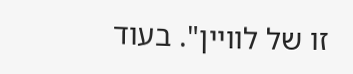זו של לוויין". בעוד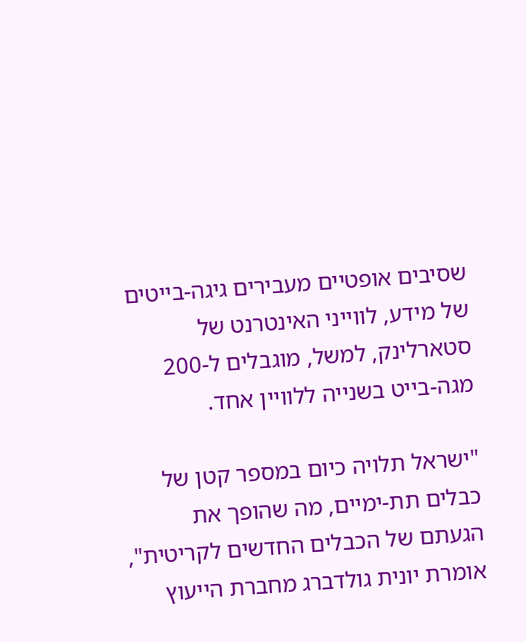שסיבים אופטיים מעבירים גיגה-בייטים של מידע, לווייני האינטרנט של סטארלינק, למשל, מוגבלים ל-200 מגה-בייט בשנייה ללוויין אחד.

"ישראל תלויה כיום במספר קטן של כבלים תת-ימיים, מה שהופך את הגעתם של הכבלים החדשים לקריטית", אומרת יונית גולדברג מחברת הייעוץ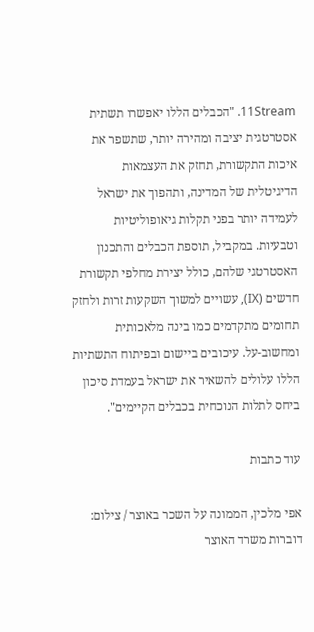11Stream. "הכבלים הללו יאפשרו תשתית אסטרטגית יציבה ומהירה יותר, שתשפר את איכות התקשורת, תחזק את העצמאות הדיגיטלית של המדינה, ותהפוך את ישראל לעמידה יותר בפני תקלות גיאופוליטיות וטבעיות. במקביל, תוספת הכבלים והתכנון האסטרטגי שלהם, כולל יצירת מחלפי תקשורת חדשים (IX), עשויים למשוך השקעות זרות ולחזק תחומים מתקדמים כמו בינה מלאכותית ומחשוב-על. עיכובים ביישום ובפיתוח התשתיות הללו עלולים להשאיר את ישראל בעמדת סיכון ביחס לתלות הנוכחית בכבלים הקיימים".

עוד כתבות

אפי מלכין, הממונה על השכר באוצר / צילום: דוברות משרד האוצר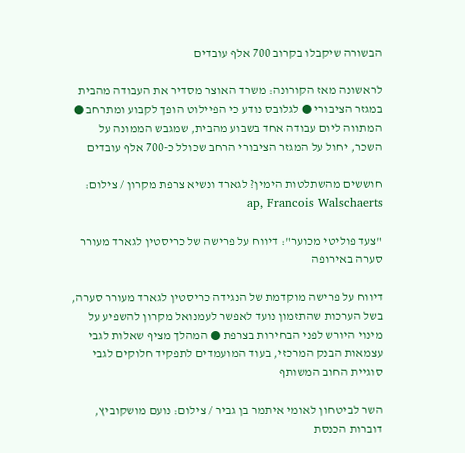הבשורה שיקבלו בקרוב 700 אלף עובדים

לראשונה מאז הקורונה: משרד האוצר מסדיר את העבודה מהבית במגזר הציבורי ● לגלובס נודע כי הפיילוט הופך לקבוע ומתרחב ● המתווה ליום עבודה אחד בשבוע מהבית, שמגבש הממונה על השכר, יחול על המגזר הציבורי הרחב שכולל כ-700 אלף עובדים

חוששים מהשתלטות הימין? לגארד ונשיא צרפת מקרון / צילום: ap, Francois Walschaerts

"צעד פוליטי מכוער": דיווח על פרישה של כריסטין לגארד מעורר סערה באירופה

דיווח על פרישה מוקדמת של הנגידה כריסטין לגארד מעורר סערה, בשל הערכות שהתזמון נועד לאפשר לעמנואל מקרון להשפיע על מינוי היורש לפני הבחירות בצרפת ● המהלך מציף שאלות לגבי עצמאות הבנק המרכזי, בעוד המועמדים לתפקיד חלוקים לגבי סוגיית החוב המשותף

השר לביטחון לאומי איתמר בן גביר / צילום: נועם מושקוביץ, דוברות הכנסת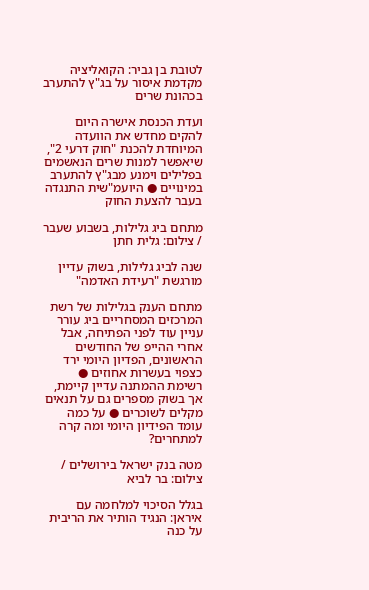לטובת בן גביר: הקואליציה מקדמת איסור על בג"ץ להתערב בכהונת שרים

ועדת הכנסת אישרה היום להקים מחדש את הוועדה המיוחדת להכנת "חוק דרעי 2", שיאפשר למנות שרים הנאשמים בפלילים וימנע מבג"ץ להתערב במינויים ● היועמ"שית התנגדה בעבר להצעת החוק

מתחם ביג גלילות, בשבוע שעבר / צילום: גלית חתן

שנה לביג גלילות, בשוק עדיין מורגשת "רעידת האדמה"

מתחם הענק בגלילות של רשת המרכזים המסחריים ביג עורר עניין עוד לפני הפתיחה, אבל אחרי ההייפ של החודשים הראשונים, הפדיון היומי ירד כצפוי בעשרות אחוזים ● רשימת ההמתנה עדיין קיימת, אך בשוק מספרים גם על תנאים מקלים לשוכרים ● על כמה עומד הפידיון היומי ומה קרה למתחרים?

מטה בנק ישראל בירושלים / צילום: בר לביא

בגלל הסיכוי למלחמה עם איראן: הנגיד הותיר את הריבית על כנה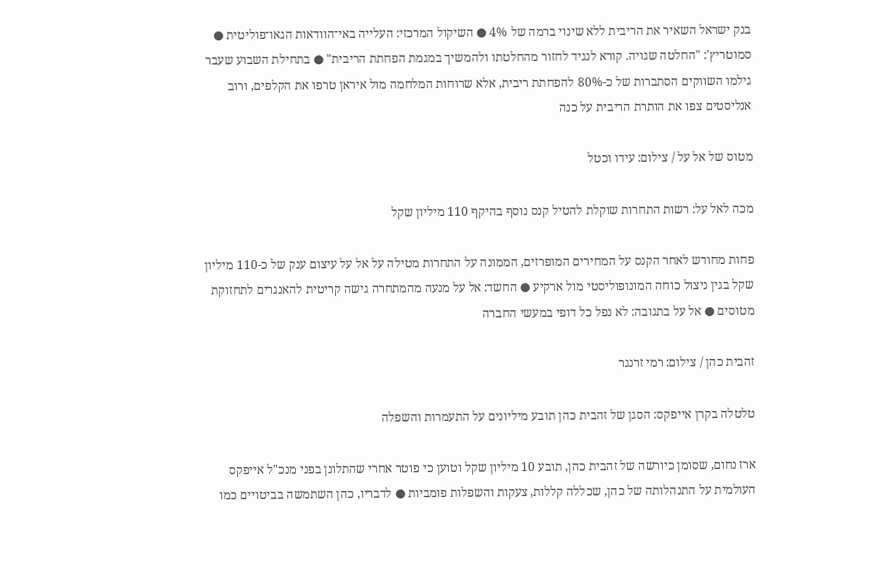בנק ישראל השאיר את הריבית ללא שינוי ברמה של 4% ● השיקול המרכזי: העלייה באי־הוודאות הגאו־פוליטית ● סמוטריץ': "החלטה שגויה. קורא לנגיד לחזור מהחלטתו ולהמשיך במגמת הפחתת הריבית" ● בתחילת השבוע שעבר גילמו השווקים הסתברות של כ-80% להפחתת ריבית, אלא שרוחות המלחמה מול איראן טרפו את הקלפים, ורוב אנליסטים צפו את הותרת הריבית על כנה

מטוס של אל על / צילום: עידו וכטל

מכה לאל על: רשות התחרות שוקלת להטיל קנס נוסף בהיקף 110 מיליון שקל

פחות מחודש לאחר הקנס על המחירים המופרזים, הממונה על התחרות מטילה על אל על עיצום ענק של כ-110 מיליון שקל בגין ניצול כוחה המונופוליסטי מול ארקיע ● החשד: אל על מנעה מהמתחרה גישה קריטית להאנגרים לתחזוקת מטוסים ● אל על בתגובה: לא נפל כל דופי במעשי החברה

זהבית כהן / צילום: רמי זרנגר

טלטלה בקרן אייפקס: הסגן של זהבית כהן תובע מיליונים על התעמרות והשפלה

ארז נחום, שסומן כיורשה של זהבית כהן, תובע 10 מיליון שקל וטוען כי פוטר אחרי שהתלונן בפני מנכ"ל אייפקס העולמית על התנהלותה של כהן, שכללה קללות, צעקות והשפלות פומביות ● לדבריו, כהן השתמשה בביטויים כמו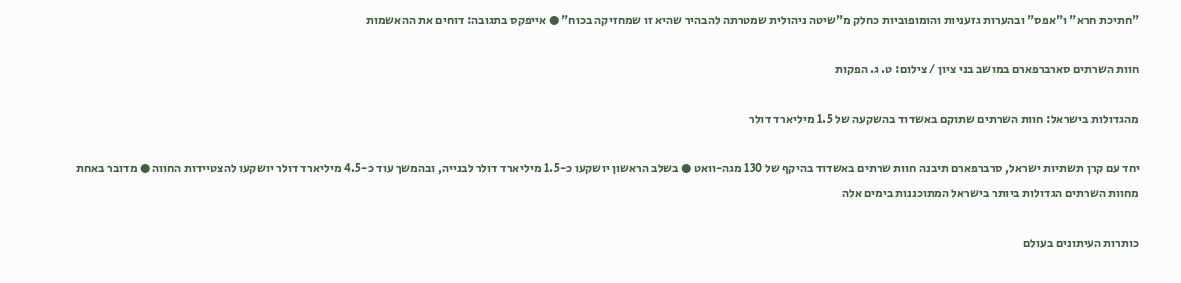"חתיכת חרא" ו"אפס" ובהערות גזעניות והומופוביות כחלק מ"שיטה ניהולית שמטרתה להבהיר שהיא זו שמחזיקה בכוח" ● אייפקס בתגובה: דוחים את ההאשמות

חוות השרתים סארברפארם במושב בני ציון / צילום: ט. ג. הפקות

מהגדולות בישראל: חוות השרתים שתוקם באשדוד בהשקעה של 1.5 מיליארד דולר

יחד עם קרן תשתיות ישראל, סרברפארם תיבנה חוות שרתים באשדוד בהיקף של 130 מגה-וואט ● בשלב הראשון יושקעו כ-1.5 מיליארד דולר לבנייה, ובהמשך עוד כ-4.5 מיליארד דולר יושקעו להצטיידות החווה ● מדובר באחת מחוות השרתים הגדולות ביותר בישראל המתוכננות בימים אלה

כותרות העיתונים בעולם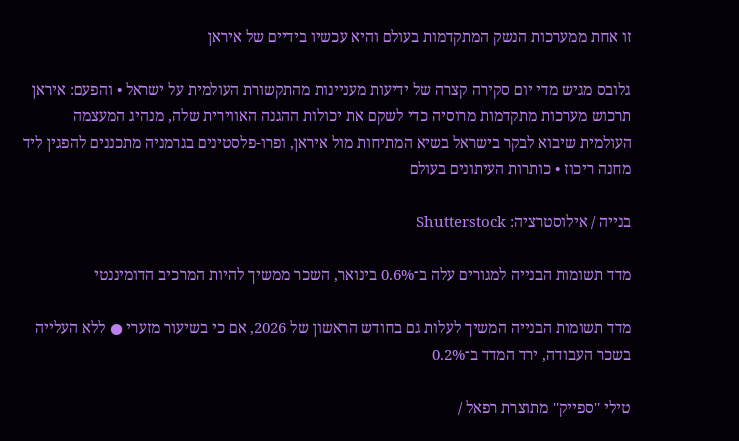זו אחת ממערכות הנשק המתקדמות בעולם והיא עכשיו בידיים של איראן

גלובס מגיש מדי יום סקירה קצרה של ידיעות מעניינות מהתקשורת העולמית על ישראל • והפעם: איראן תרכוש מערכות מתקדמות מרוסיה כדי לשקם את יכולות ההגנה האווירית שלה, מנהיג המעצמה העולמית שיבוא לבקר בישראל בשיא המתיחות מול איראן, ופרו-פלסטינים בגרמניה מתכננים להפגין ליד מחנה ריכוז • כותרות העיתונים בעולם

בנייה / אילוסטרציה: Shutterstock

מדד תשומות הבנייה למגורים עלה ב־0.6% בינואר, השכר ממשיך להיות המרכיב הדומיננטי

מדד תשומות הבנייה המשיך לעלות גם בחודש הראשון של 2026, אם כי בשיעור מזערי ● ללא העלייה בשכר העבודה, ירד המדד ב־0.2%

טילי ''ספייק'' מתוצרת רפאל /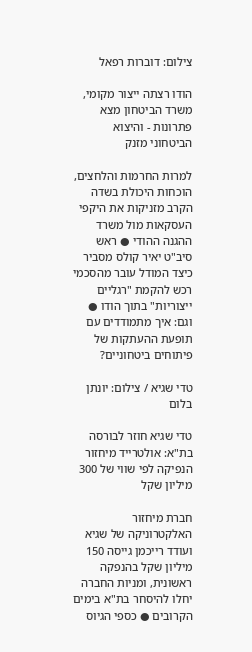צילום: דוברות רפאל

הודו רצתה ייצור מקומי, משרד הביטחון מצא פתרונות - והיצוא הביטחוני מזנק

למרות החרמות והלחצים, הוכחות היכולת בשדה הקרב מזניקות את היקפי העסקאות מול משרד ההגנה ההודי ● ראש סיב"ט יאיר קולס מסביר כיצד המודל עובר מהסכמי רכש להקמת "רגליים ייצוריות" בתוך הודו ● וגם: איך מתמודדים עם תופעת ההעתקות של פיתוחים ביטחוניים?

טדי שגיא / צילום: יונתן בלום

טדי שגיא חוזר לבורסה בת"א: אולטרייד מיחזור הנפיקה לפי שווי של 300 מיליון שקל

חברת מיחזור האלקטרוניקה של שגיא ועודד רייכמן גייסה 150 מיליון שקל בהנפקה ראשונית, ומניות החברה יחלו להיסחר בת"א בימים הקרובים ● כספי הגיוס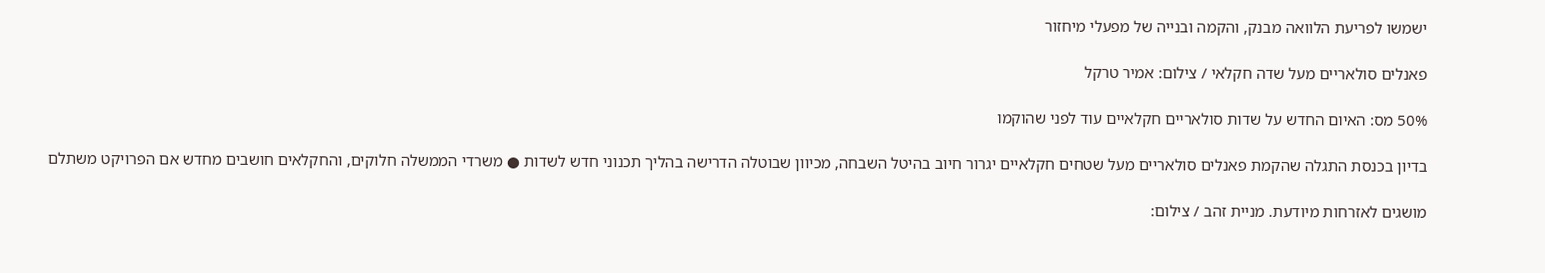ישמשו לפריעת הלוואה מבנק, והקמה ובנייה של מפעלי מיחזור

פאנלים סולאריים מעל שדה חקלאי / צילום: אמיר טרקל

50% מס: האיום החדש על שדות סולאריים חקלאיים עוד לפני שהוקמו

בדיון בכנסת התגלה שהקמת פאנלים סולאריים מעל שטחים חקלאיים יגרור חיוב בהיטל השבחה, מכיוון שבוטלה הדרישה בהליך תכנוני חדש לשדות ● משרדי הממשלה חלוקים, והחקלאים חושבים מחדש אם הפרויקט משתלם

מושגים לאזרחות מיודעת. מניית זהב / צילום: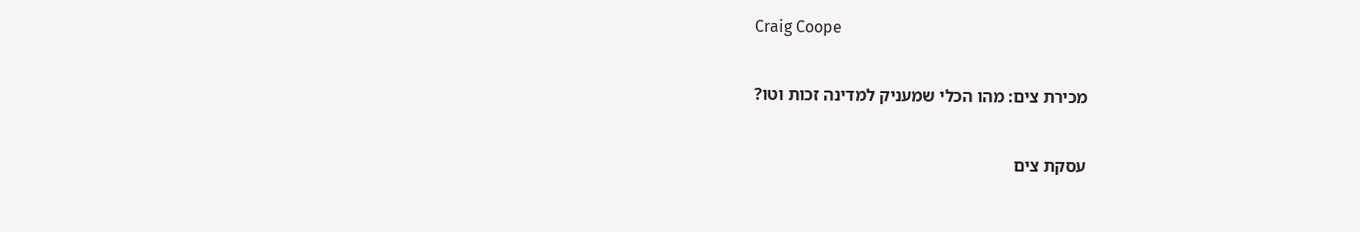Craig Coope

מכירת צים: מהו הכלי שמעניק למדינה זכות וטו?

עסקת צים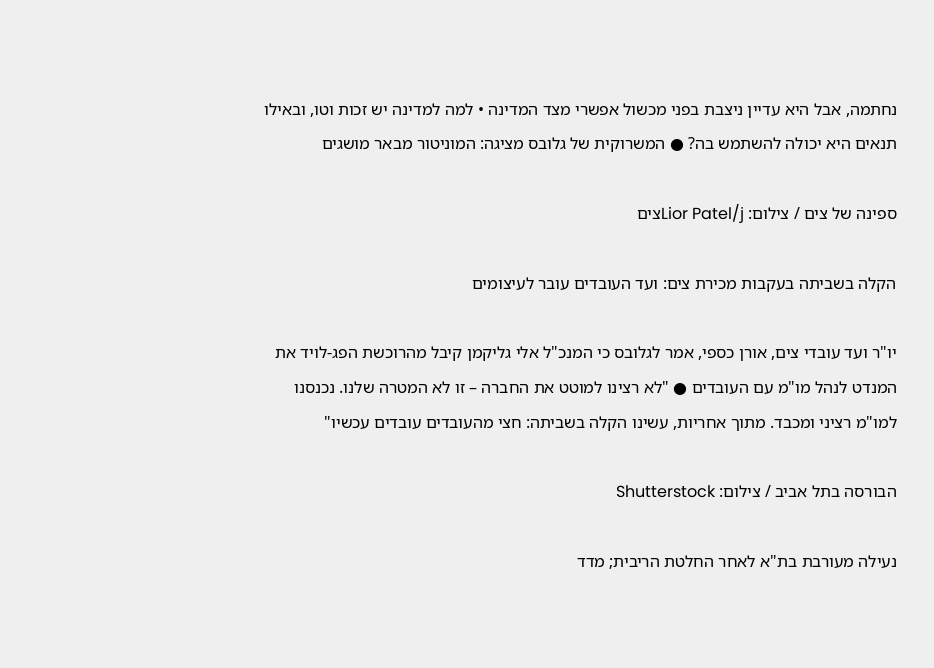נחתמה, אבל היא עדיין ניצבת בפני מכשול אפשרי מצד המדינה • למה למדינה יש זכות וטו, ובאילו תנאים היא יכולה להשתמש בה? ● המשרוקית של גלובס מציגה: המוניטור מבאר מושגים

ספינה של צים / צילום: Lior Patel/jצים

הקלה בשביתה בעקבות מכירת צים: ועד העובדים עובר לעיצומים

יו"ר ועד עובדי צים, אורן כספי, אמר לגלובס כי המנכ"ל אלי גליקמן קיבל מהרוכשת הפג-לויד את המנדט לנהל מו"מ עם העובדים ● "לא רצינו למוטט את החברה – זו לא המטרה שלנו. נכנסנו למו"מ רציני ומכבד. מתוך אחריות, עשינו הקלה בשביתה: חצי מהעובדים עובדים עכשיו"

הבורסה בתל אביב / צילום: Shutterstock

נעילה מעורבת בת"א לאחר החלטת הריבית; מדד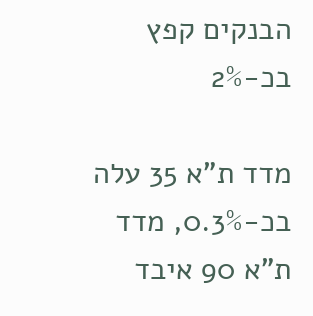הבנקים קפץ בכ-2%

מדד ת"א 35 עלה בכ-0.3%, מדד ת"א 90 איבד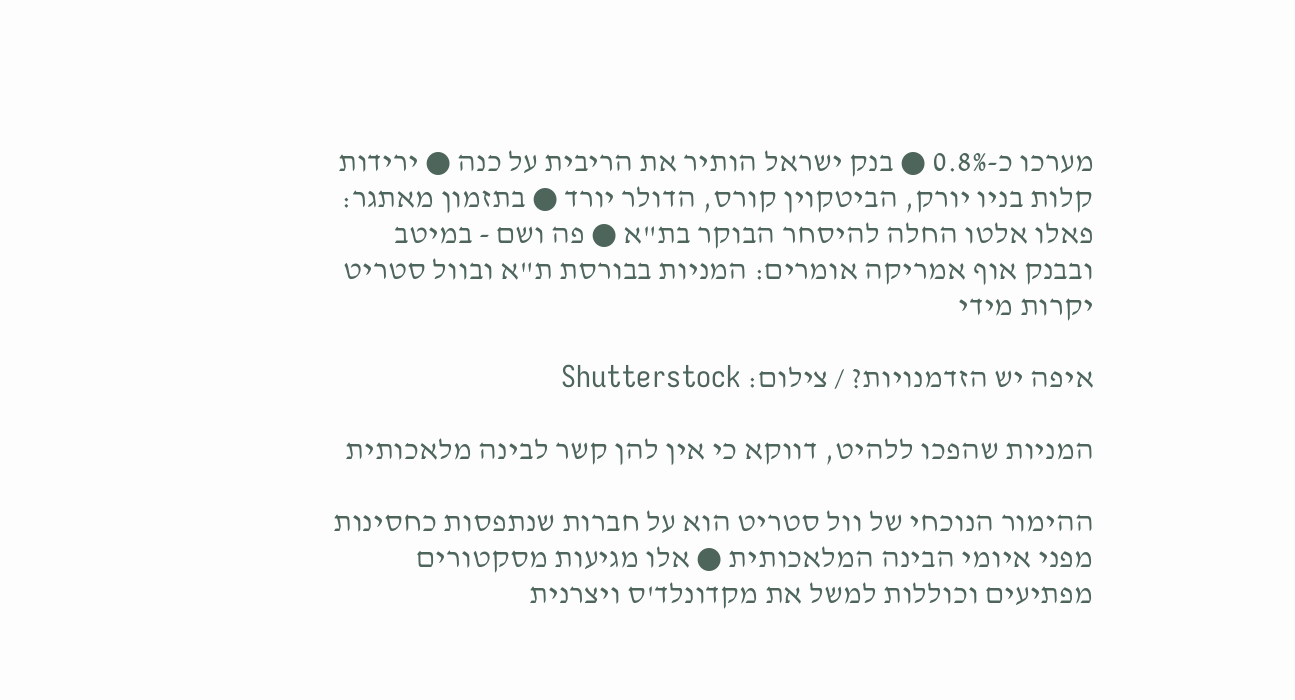מערכו כ-0.8% ● בנק ישראל הותיר את הריבית על כנה ● ירידות קלות בניו יורק, הביטקוין קורס, הדולר יורד ● בתזמון מאתגר: פאלו אלטו החלה להיסחר הבוקר בת"א ● פה ושם - במיטב ובבנק אוף אמריקה אומרים: המניות בבורסת ת"א ובוול סטריט יקרות מידי

איפה יש הזדמנויות? / צילום: Shutterstock

המניות שהפכו ללהיט, דווקא כי אין להן קשר לבינה מלאכותית

ההימור הנוכחי של וול סטריט הוא על חברות שנתפסות כחסינות מפני איומי הבינה המלאכותית ● אלו מגיעות מסקטורים מפתיעים וכוללות למשל את מקדונלד'ס ויצרנית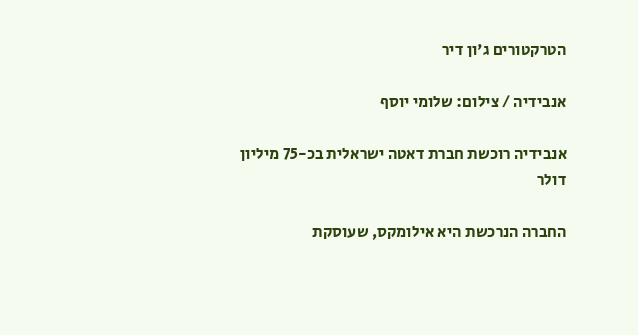הטרקטורים ג'ון דיר

אנבידיה / צילום: שלומי יוסף

אנבידיה רוכשת חברת דאטה ישראלית בכ-75 מיליון דולר

החברה הנרכשת היא אילומקס, שעוסקת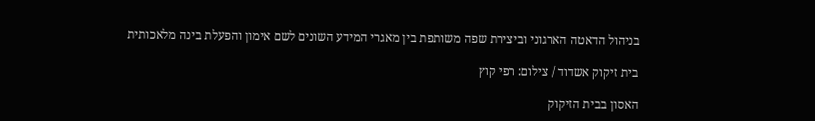בניהול הדאטה הארגוני וביצירת שפה משותפת בין מאגרי המידע השונים לשם אימון והפעלת בינה מלאכותית

בית זיקוק אשדוד / צילום: רפי קוץ

האסון בבית הזיקוק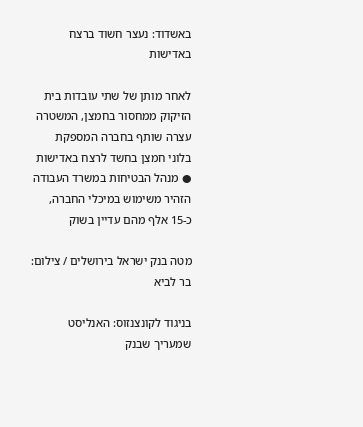באשדוד: נעצר חשוד ברצח באדישות

לאחר מותן של שתי עובדות בית הזיקוק ממחסור בחמצן, המשטרה עצרה שותף בחברה המספקת בלוני חמצן בחשד לרצח באדישות ● מנהל הבטיחות במשרד העבודה הזהיר משימוש במיכלי החברה, כ-15 אלף מהם עדיין בשוק

מטה בנק ישראל בירושלים / צילום: בר לביא

בניגוד לקונצנזוס: האנליסט שמעריך שבנק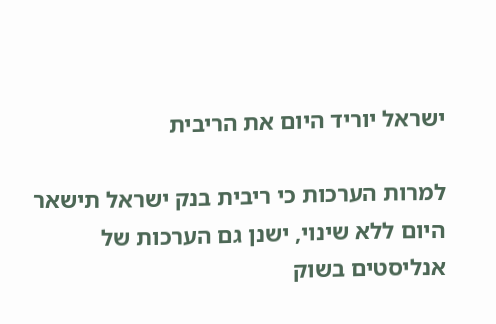ישראל יוריד היום את הריבית

למרות הערכות כי ריבית בנק ישראל תישאר היום ללא שינוי, ישנן גם הערכות של אנליסטים בשוק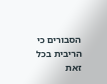הסבורים כי הריבית בכל זאת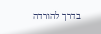בדרך להורדה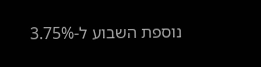נוספת השבוע ל-3.75%